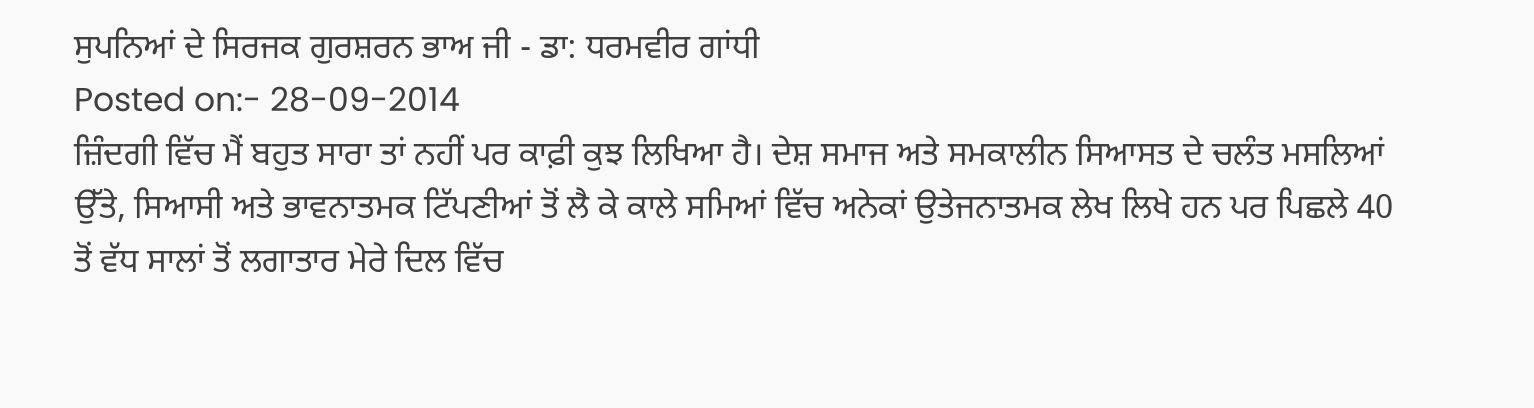ਸੁਪਨਿਆਂ ਦੇ ਸਿਰਜਕ ਗੁਰਸ਼ਰਨ ਭਾਅ ਜੀ - ਡਾ: ਧਰਮਵੀਰ ਗਾਂਧੀ
Posted on:- 28-09-2014
ਜ਼ਿੰਦਗੀ ਵਿੱਚ ਮੈਂ ਬਹੁਤ ਸਾਰਾ ਤਾਂ ਨਹੀਂ ਪਰ ਕਾਫ਼ੀ ਕੁਝ ਲਿਖਿਆ ਹੈ। ਦੇਸ਼ ਸਮਾਜ ਅਤੇ ਸਮਕਾਲੀਨ ਸਿਆਸਤ ਦੇ ਚਲੰਤ ਮਸਲਿਆਂ ਉੱਤੇ, ਸਿਆਸੀ ਅਤੇ ਭਾਵਨਾਤਮਕ ਟਿੱਪਣੀਆਂ ਤੋਂ ਲੈ ਕੇ ਕਾਲੇ ਸਮਿਆਂ ਵਿੱਚ ਅਨੇਕਾਂ ਉਤੇਜਨਾਤਮਕ ਲੇਖ ਲਿਖੇ ਹਨ ਪਰ ਪਿਛਲੇ 40 ਤੋਂ ਵੱਧ ਸਾਲਾਂ ਤੋਂ ਲਗਾਤਾਰ ਮੇਰੇ ਦਿਲ ਵਿੱਚ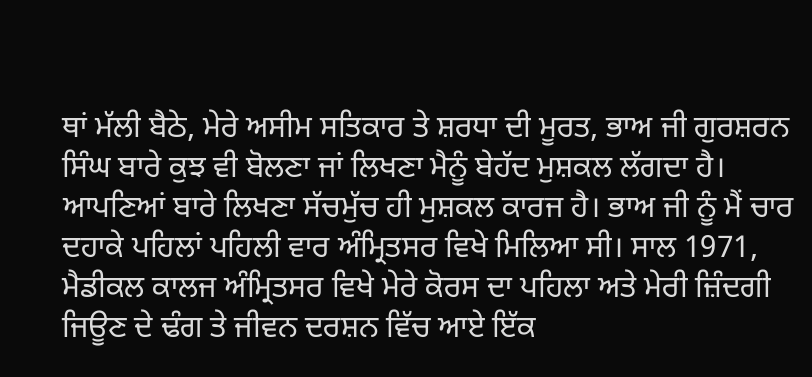ਥਾਂ ਮੱਲੀ ਬੈਠੇ, ਮੇਰੇ ਅਸੀਮ ਸਤਿਕਾਰ ਤੇ ਸ਼ਰਧਾ ਦੀ ਮੂਰਤ, ਭਾਅ ਜੀ ਗੁਰਸ਼ਰਨ ਸਿੰਘ ਬਾਰੇ ਕੁਝ ਵੀ ਬੋਲਣਾ ਜਾਂ ਲਿਖਣਾ ਮੈਨੂੰ ਬੇਹੱਦ ਮੁਸ਼ਕਲ ਲੱਗਦਾ ਹੈ। ਆਪਣਿਆਂ ਬਾਰੇ ਲਿਖਣਾ ਸੱਚਮੁੱਚ ਹੀ ਮੁਸ਼ਕਲ ਕਾਰਜ ਹੈ। ਭਾਅ ਜੀ ਨੂੰ ਮੈਂ ਚਾਰ ਦਹਾਕੇ ਪਹਿਲਾਂ ਪਹਿਲੀ ਵਾਰ ਅੰਮ੍ਰਿਤਸਰ ਵਿਖੇ ਮਿਲਿਆ ਸੀ। ਸਾਲ 1971, ਮੈਡੀਕਲ ਕਾਲਜ ਅੰਮ੍ਰਿਤਸਰ ਵਿਖੇ ਮੇਰੇ ਕੋਰਸ ਦਾ ਪਹਿਲਾ ਅਤੇ ਮੇਰੀ ਜ਼ਿੰਦਗੀ ਜਿਊਣ ਦੇ ਢੰਗ ਤੇ ਜੀਵਨ ਦਰਸ਼ਨ ਵਿੱਚ ਆਏ ਇੱਕ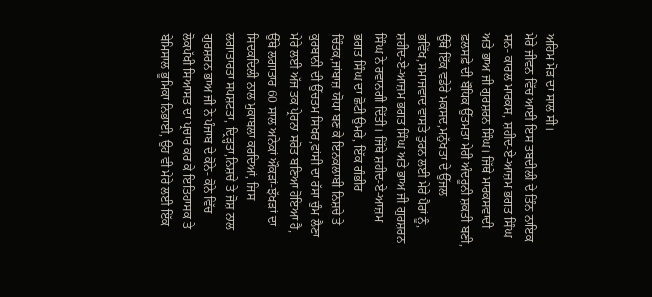ਅਹਿਮ ਮੋੜ ਦਾ ਸਾਲ ਸੀ।
ਮੇਰੇ ਜੀਵਨ ਵਿੱਚ ਆਈ ਇਸ ਤਬਦੀਲੀ ਦੇ ਤਿੰਨ ਨਾਇਕ ਸਨ- ਕਾਰਲ ਮਾਰਕਸ, ਸ਼ਹੀਦ-ਏ-ਆਜ਼ਮ ਭਗਤ ਸਿੰਘ ਅਤੇ ਭਾਅ ਜੀ ਗੁਰਸ਼ਰਨ ਸਿੰਘ। ਜਿੱਥੇ ਮਾਰਕਸਵਾਦੀ ਫ਼ਲਸਫ਼ੇ ਦੀ ਬੌਧਿਕ ਉੱਤਮਤਾ ਮੇਰੀ ਅੰਦਰੂਨੀ ਸ਼ਕਤੀ ਬਣੀ, ਉੱਥੇ ਇੱਕ ਵਡੇਰੇ ਮਕਸਦ,ਮਨੁੱਖਤਾ ਦੇ ਉੱਜਲ ਭਵਿੱਖ,ਸਮਾਜਵਾਦ ਵਾਸਤੇ ਤੁਰਨ ਲਈ ਮੇਰੇ ਪੈਰਾਂ ਨੂੰ, ਸ਼ਹੀਦ-ਏ-ਆਜ਼ਮ ਭਗਤ ਸਿੰਘ ਅਤੇ ਭਾਅ ਜੀ ਗੁਰਸ਼ਰਨ ਸਿੰਘ ਨੇ ਰਵਾਨਗੀ ਦਿੱਤੀ। ਜਿੱਥੇ ਸ਼ਹੀਦ-ਏ-ਆਜ਼ਮ ਭਗਤ ਸਿੰਘ ਦਾ ਛੋਟੀ ਉਮਰੇ, ਇੱਕ ਗੰਭੀਰ ਚਿੰਤਕ,ਜਾਂਬਾਜ਼ ਯੋਧਾ ਬਣ ਕੇ ਇਨਕਲਾਬੀ ਨਿਸ਼ਚੇ ਤੇ ਕੁਰਬਾਨੀ ਦੀ ਉੱਚਤਮ ਸਿਖਰ,ਫਾਂਸੀ ਦਾ ਰੱਸਾ ਚੁੰਮ ਲੈਣਾ ਮੇਰੇ ਲਈ ਅੱਜ ਤਕ ਪ੍ਰੇਰਨਾ ਸਰੋਤ ਬਣਿਆ ਹੋਇਆ ਹੈ, ਉੱਥੇ ਲਗਾਤਾਰ 60 ਸਾਲ ਅਨੇਕਾਂ ਔਕੜਾਂ-ਝੱਖੜਾਂ ਦਾ ਸਿਦਕਦਿਲੀ ਨਾਲ ਮੁਕਾਬਲਾ ਕਰਦਿਆਂ, ਜਿਸ ਲਗਾਤਾਰਤਾ ਸਪਸ਼ਟਤਾ, ਦ੍ਰਿੜ੍ਹਤਾ,ਨਿਸ਼ਚੇ ਤੇ ਜੋਸ਼ ਨਾਲ ਗੁਰਸ਼ਰਨ ਭਾਅ ਜੀ ਨੇ ਪੰਜਾਬ ਦੇ ਕੋਨੇ- ਕੋਨੇ ਵਿੱਚ ਲੋਕਪੱਖੀ ਸਿਆਸਤ ਦਾ ਪ੍ਰਚਾਰ ਕਰ ਕੇ ਇਤਿਹਾਸਕ ਤੇ ਬੇਮਿਸਾਲ ਭੂਮਿਕਾ ਨਿਭਾਈ, ਉਹ ਵੀ ਮੇਰੇ ਲਈ ਇੱਕ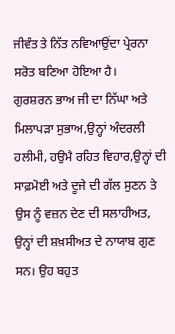ਜੀਵੰਤ ਤੇ ਨਿੱਤ ਨਵਿਆਉਂਦਾ ਪ੍ਰੇਰਨਾ ਸਰੋਤ ਬਣਿਆ ਹੋਇਆ ਹੈ।
ਗੁਰਸ਼ਰਨ ਭਾਅ ਜੀ ਦਾ ਨਿੱਘਾ ਅਤੇ ਮਿਲਾਪੜਾ ਸੁਭਾਅ,ਉਨ੍ਹਾਂ ਅੰਦਰਲੀ ਹਲੀਮੀ, ਹਉਮੈ ਰਹਿਤ ਵਿਹਾਰ,ਉਨ੍ਹਾਂ ਦੀ ਸਾਫ਼ਮੋਈ ਅਤੇ ਦੂਜੇ ਦੀ ਗੱਲ ਸੁਣਨ ਤੇ ਉਸ ਨੂੰ ਵਜ਼ਨ ਦੇਣ ਦੀ ਸਲਾਹੀਅਤ, ਉਨ੍ਹਾਂ ਦੀ ਸ਼ਖ਼ਸੀਅਤ ਦੇ ਨਾਯਾਬ ਗੁਣ ਸਨ। ਉਹ ਬਹੁਤ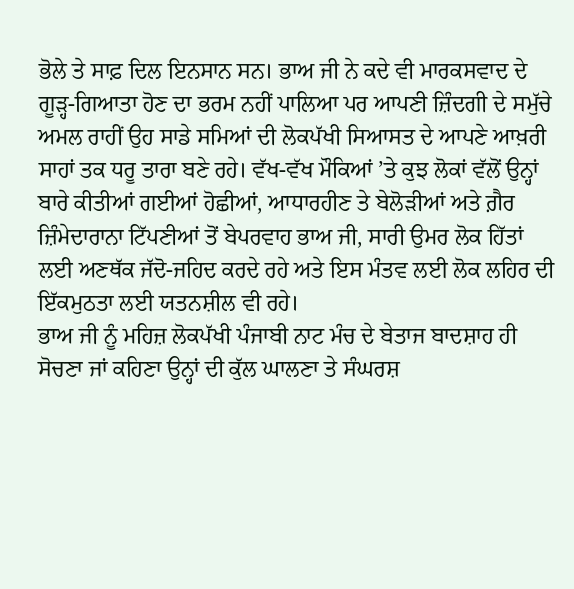ਭੋਲੇ ਤੇ ਸਾਫ਼ ਦਿਲ ਇਨਸਾਨ ਸਨ। ਭਾਅ ਜੀ ਨੇ ਕਦੇ ਵੀ ਮਾਰਕਸਵਾਦ ਦੇ ਗੂੜ੍ਹ-ਗਿਆਤਾ ਹੋਣ ਦਾ ਭਰਮ ਨਹੀਂ ਪਾਲਿਆ ਪਰ ਆਪਣੀ ਜ਼ਿੰਦਗੀ ਦੇ ਸਮੁੱਚੇ ਅਮਲ ਰਾਹੀਂ ਉਹ ਸਾਡੇ ਸਮਿਆਂ ਦੀ ਲੋਕਪੱਖੀ ਸਿਆਸਤ ਦੇ ਆਪਣੇ ਆਖ਼ਰੀ ਸਾਹਾਂ ਤਕ ਧਰੂ ਤਾਰਾ ਬਣੇ ਰਹੇ। ਵੱਖ-ਵੱਖ ਮੌਕਿਆਂ ’ਤੇ ਕੁਝ ਲੋਕਾਂ ਵੱਲੋਂ ਉਨ੍ਹਾਂ ਬਾਰੇ ਕੀਤੀਆਂ ਗਈਆਂ ਹੋਛੀਆਂ, ਆਧਾਰਹੀਣ ਤੇ ਬੇਲੋੜੀਆਂ ਅਤੇ ਗ਼ੈਰ ਜ਼ਿੰਮੇਦਾਰਾਨਾ ਟਿੱਪਣੀਆਂ ਤੋਂ ਬੇਪਰਵਾਹ ਭਾਅ ਜੀ, ਸਾਰੀ ਉਮਰ ਲੋਕ ਹਿੱਤਾਂ ਲਈ ਅਣਥੱਕ ਜੱਦੋ-ਜਹਿਦ ਕਰਦੇ ਰਹੇ ਅਤੇ ਇਸ ਮੰਤਵ ਲਈ ਲੋਕ ਲਹਿਰ ਦੀ ਇੱਕਮੁਠਤਾ ਲਈ ਯਤਨਸ਼ੀਲ ਵੀ ਰਹੇ।
ਭਾਅ ਜੀ ਨੂੰ ਮਹਿਜ਼ ਲੋਕਪੱਖੀ ਪੰਜਾਬੀ ਨਾਟ ਮੰਚ ਦੇ ਬੇਤਾਜ ਬਾਦਸ਼ਾਹ ਹੀ ਸੋਚਣਾ ਜਾਂ ਕਹਿਣਾ ਉਨ੍ਹਾਂ ਦੀ ਕੁੱਲ ਘਾਲਣਾ ਤੇ ਸੰਘਰਸ਼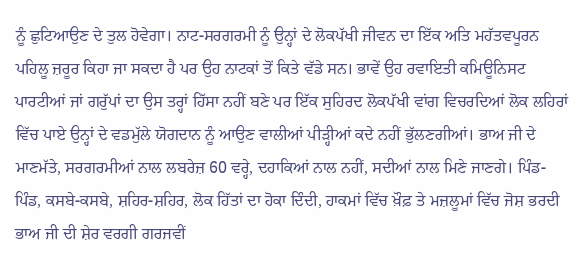ਨੂੰ ਛੁਟਿਆਉਣ ਦੇ ਤੁਲ ਹੋਵੇਗਾ। ਨਾਟ-ਸਰਗਰਮੀ ਨੂੰ ਉਨ੍ਹਾਂ ਦੇ ਲੋਕਪੱਖੀ ਜੀਵਨ ਦਾ ਇੱਕ ਅਤਿ ਮਹੱਤਵਪੂਰਨ ਪਹਿਲੂ ਜ਼ਰੂਰ ਕਿਹਾ ਜਾ ਸਕਦਾ ਹੈ ਪਰ ਉਹ ਨਾਟਕਾਂ ਤੋਂ ਕਿਤੇ ਵੱਡੇ ਸਨ। ਭਾਵੇਂ ਉਹ ਰਵਾਇਤੀ ਕਮਿਊਨਿਸਟ ਪਾਰਟੀਆਂ ਜਾਂ ਗਰੁੱਪਾਂ ਦਾ ਉਸ ਤਰ੍ਹਾਂ ਹਿੱਸਾ ਨਹੀਂ ਬਣੇ ਪਰ ਇੱਕ ਸੁਹਿਰਦ ਲੋਕਪੱਖੀ ਵਾਂਗ ਵਿਚਰਦਿਆਂ ਲੋਕ ਲਹਿਰਾਂ ਵਿੱਚ ਪਾਏ ਉਨ੍ਹਾਂ ਦੇ ਵਡਮੁੱਲੇ ਯੋਗਦਾਨ ਨੂੰ ਆਉਣ ਵਾਲੀਆਂ ਪੀੜ੍ਹੀਆਂ ਕਦੇ ਨਹੀਂ ਭੁੱਲਣਗੀਆਂ। ਭਾਅ ਜੀ ਦੇ ਮਾਣਮੱਤੇ, ਸਰਗਰਮੀਆਂ ਨਾਲ ਲਬਰੇਜ਼ 60 ਵਰ੍ਹੇ, ਦਹਾਕਿਆਂ ਨਾਲ ਨਹੀਂ, ਸਦੀਆਂ ਨਾਲ ਮਿਣੇ ਜਾਣਗੇ। ਪਿੰਡ-ਪਿੰਡ, ਕਸਬੇ-ਕਸਬੇ, ਸ਼ਹਿਰ-ਸ਼ਹਿਰ, ਲੋਕ ਹਿੱਤਾਂ ਦਾ ਹੋਕਾ ਦਿੰਦੀ, ਹਾਕਮਾਂ ਵਿੱਚ ਖ਼ੌਫ਼ ਤੇ ਮਜ਼ਲੂਮਾਂ ਵਿੱਚ ਜੋਸ਼ ਭਰਦੀ ਭਾਅ ਜੀ ਦੀ ਸ਼ੇਰ ਵਰਗੀ ਗਰਜਵੀਂ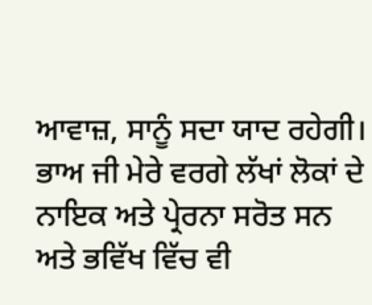ਆਵਾਜ਼, ਸਾਨੂੰ ਸਦਾ ਯਾਦ ਰਹੇਗੀ। ਭਾਅ ਜੀ ਮੇਰੇ ਵਰਗੇ ਲੱਖਾਂ ਲੋਕਾਂ ਦੇ ਨਾਇਕ ਅਤੇ ਪ੍ਰੇਰਨਾ ਸਰੋਤ ਸਨ ਅਤੇ ਭਵਿੱਖ ਵਿੱਚ ਵੀ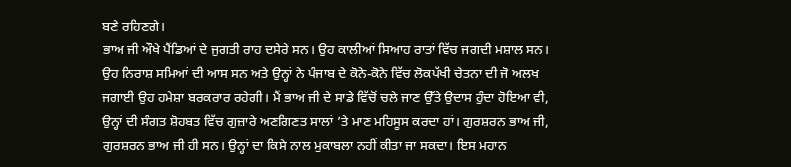ਬਣੇ ਰਹਿਣਗੇ।
ਭਾਅ ਜੀ ਔਖੇ ਪੈਂਡਿਆਂ ਦੇ ਜੁਗਤੀ ਰਾਹ ਦਸੇਰੇ ਸਨ। ਉਹ ਕਾਲੀਆਂ ਸਿਆਹ ਰਾਤਾਂ ਵਿੱਚ ਜਗਦੀ ਮਸ਼ਾਲ ਸਨ। ਉਹ ਨਿਰਾਸ਼ ਸਮਿਆਂ ਦੀ ਆਸ ਸਨ ਅਤੇ ਉਨ੍ਹਾਂ ਨੇ ਪੰਜਾਬ ਦੇ ਕੋਨੇ-ਕੋਨੇ ਵਿੱਚ ਲੋਕਪੱਖੀ ਚੇਤਨਾ ਦੀ ਜੋ ਅਲਖ ਜਗਾਈ ਉਹ ਹਮੇਸ਼ਾ ਬਰਕਰਾਰ ਰਹੇਗੀ। ਮੈਂ ਭਾਅ ਜੀ ਦੇ ਸਾਡੇ ਵਿੱਚੋਂ ਚਲੇ ਜਾਣ ਉੱਤੇ ਉਦਾਸ ਹੁੰਦਾ ਹੋਇਆ ਵੀ, ਉਨ੍ਹਾਂ ਦੀ ਸੰਗਤ ਸ਼ੋਹਬਤ ਵਿੱਚ ਗੁਜ਼ਾਰੇ ਅਣਗਿਣਤ ਸਾਲਾਂ ’ਤੇ ਮਾਣ ਮਹਿਸੂਸ ਕਰਦਾ ਹਾਂ। ਗੁਰਸ਼ਰਨ ਭਾਅ ਜੀ, ਗੁਰਸ਼ਰਨ ਭਾਅ ਜੀ ਹੀ ਸਨ। ਉਨ੍ਹਾਂ ਦਾ ਕਿਸੇ ਨਾਲ ਮੁਕਾਬਲਾ ਨਹੀਂ ਕੀਤਾ ਜਾ ਸਕਦਾ। ਇਸ ਮਹਾਨ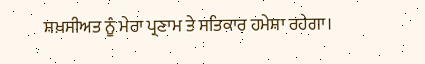ਸ਼ਖ਼ਸੀਅਤ ਨੂੰ ਮੇਰਾ ਪ੍ਰਣਾਮ ਤੇ ਸਤਿਕਾਰ ਹਮੇਸ਼ਾ ਰਹੇਗਾ।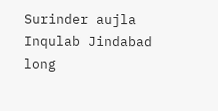Surinder aujla
Inqulab Jindabad long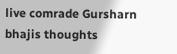live comrade Gursharn bhajis thoughts